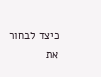כיצד לבחור את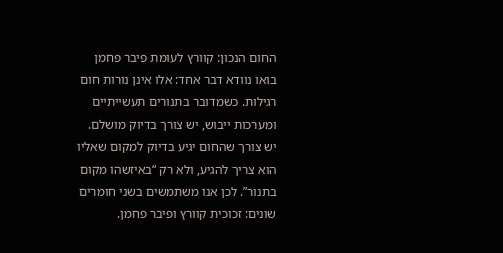החום הנכון: קוורץ לעומת פיבר פחמן
בואו נוודא דבר אחד: אלו אינן נורות חום רגילות. כשמדובר בתנורים תעשייתיים ומערכות ייבוש, יש צורך בדיוק מושלם. יש צורך שהחום יגיע בדיוק למקום שאליו הוא צריך להגיע, ולא רק “באיזשהו מקום בתנור”. לכן אנו משתמשים בשני חומרים שונים: זכוכית קוורץ ופיבר פחמן.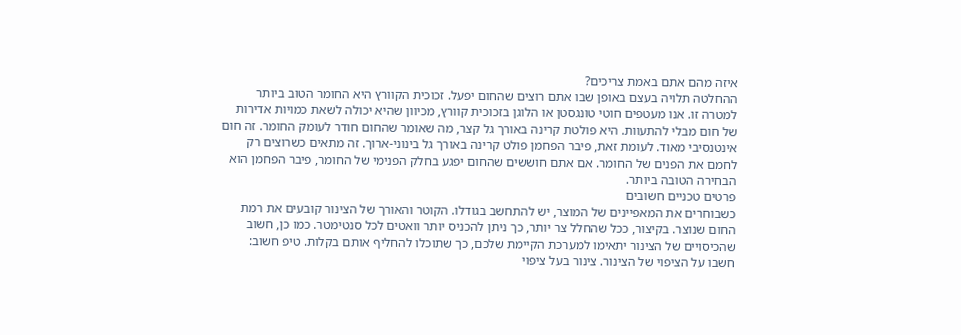איזה מהם אתם באמת צריכים?
ההחלטה תלויה בעצם באופן שבו אתם רוצים שהחום יפעל. זכוכית הקוורץ היא החומר הטוב ביותר למטרה זו. אנו מעטפים חוטי טונגסטן או הלוגן בזכוכית קוורץ, מכיוון שהיא יכולה לשאת כמויות אדירות של חום מבלי להתעוות. היא פולטת קרינה באורך גל קצר, מה שאומר שהחום חודר לעומק החומר. זה חום אינטנסיבי מאוד. לעומת זאת, פיבר הפחמן פולט קרינה באורך גל בינוני-ארוך. זה מתאים כשרוצים רק לחמם את הפנים של החומר. אם אתם חוששים שהחום יפגע בחלק הפנימי של החומר, פיבר הפחמן הוא הבחירה הטובה ביותר.
פרטים טכניים חשובים
כשבוחרים את המאפיינים של המוצר, יש להתחשב בגודלו. הקוטר והאורך של הצינור קובעים את רמת החום שנוצר. בקיצור, ככל שהחלל צר יותר, כך ניתן להכניס יותר וואטים לכל סנטימטר. כמו כן, חשוב שהכיסויים של הצינור יתאימו למערכת הקיימת שלכם, כך שתוכלו להחליף אותם בקלות. טיפ חשוב: חשבו על הציפוי של הצינור. צינור בעל ציפוי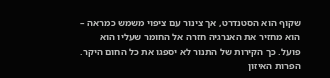שקוף הוא הסטנדרט, אך צינור עם ציפוי משמש כמראה – הוא מחזיר את האנרגיה חזרה אל החומר שעליו הוא פועל. כך הקירות של התנור לא יספגו את כל החום היקר.
הפרות האיזון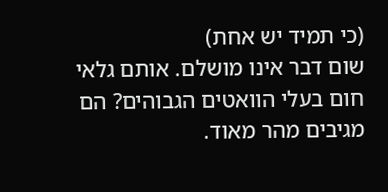(כי תמיד יש אחת)
שום דבר אינו מושלם. אותם גלאי חום בעלי הוואטים הגבוהים? הם מגיבים מהר מאוד.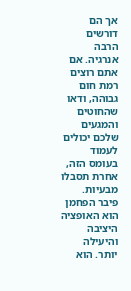אך הם דורשים הרבה אנרגיה. אם אתם רוצים רמת חום גבוהה, ודאו שהחוטים והמגעים שלכם יכולים לעמוד בעומס הזה, אחרת תסבלו מבעיות. פיבר הפחמן הוא האופציה היציבה והיעילה יותר. הוא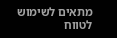מתאים לשימוש לטווח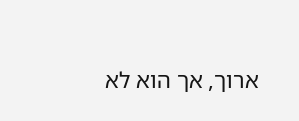ארוך, אך הוא לא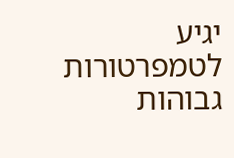יגיע לטמפרטורות גבוהות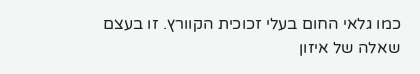כמו גלאי החום בעלי זכוכית הקוורץ. זו בעצם שאלה של איזון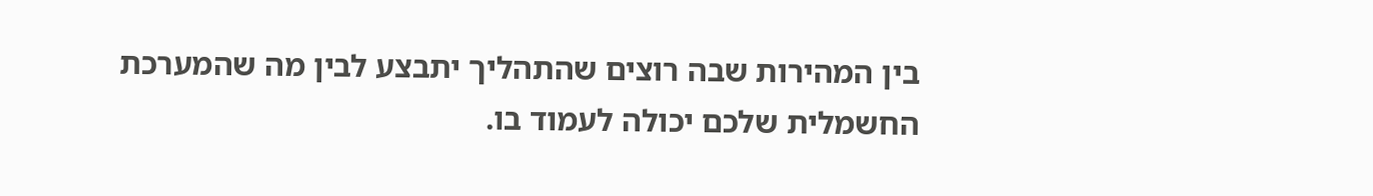בין המהירות שבה רוצים שהתהליך יתבצע לבין מה שהמערכת החשמלית שלכם יכולה לעמוד בו.